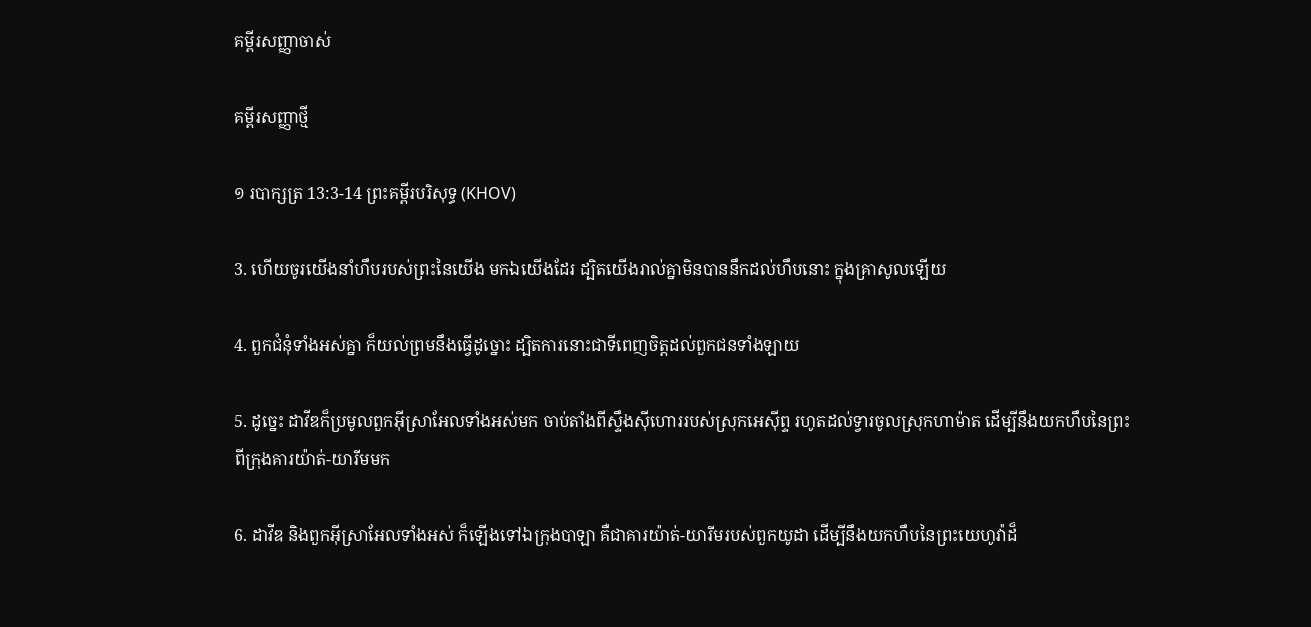គម្ពីរសញ្ញាចាស់

គម្ពីរសញ្ញាថ្មី

១ របាក្សត្រ 13:3-14 ព្រះគម្ពីរបរិសុទ្ធ (KHOV)

3. ហើយចូរយើងនាំហឹបរបស់ព្រះនៃយើង មកឯយើងដែរ ដ្បិតយើងរាល់គ្នាមិនបាននឹកដល់ហឹបនោះ ក្នុងគ្រាសូលឡើយ

4. ពួកជំនុំទាំងអស់គ្នា ក៏យល់ព្រមនឹងធ្វើដូច្នោះ ដ្បិតការនោះជាទីពេញចិត្តដល់ពួកជនទាំង‌ឡាយ

5. ដូច្នេះ ដាវីឌក៏ប្រមូលពួកអ៊ីស្រា‌អែលទាំងអស់មក ចាប់តាំងពីស្ទឹងស៊ីហោររបស់ស្រុកអេស៊ីព្ទ រហូតដល់ទ្វារចូលស្រុកហាម៉ាត ដើម្បីនឹងយកហឹបនៃព្រះ ពីក្រុងគារយ៉ាត់-យារីមមក

6. ដាវីឌ និងពួកអ៊ីស្រា‌អែលទាំងអស់ ក៏ឡើងទៅឯក្រុងបាឡា គឺជាគារយ៉ាត់-យារីមរបស់ពួកយូដា ដើម្បីនឹងយកហឹបនៃព្រះ‌យេហូវ៉ាដ៏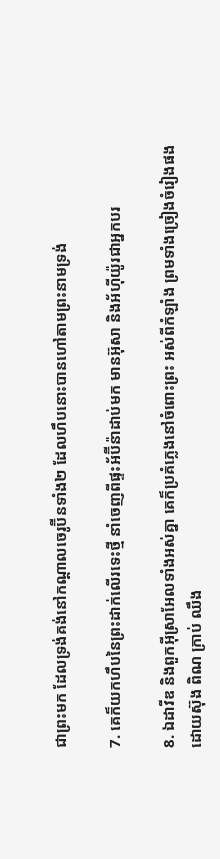ជាព្រះមក ដែលទ្រង់គង់នៅកណ្តាលចេរូប៊ីនទាំង២ ដែលហឹបនោះបានហៅតាមព្រះ‌នាមទ្រង់

7. គេក៏យកហឹបនៃព្រះដាក់លើរទេះថ្មី នាំចេញពីផ្ទះអ័ប៊ី‌ន៉ាដាប់មក មានអ៊ុសា និងអ័ហ៊ីយ៉ូរជាអ្នកបរ

8. ឯដាវីឌ និងពួកអ៊ីស្រា‌អែលទាំងអស់គ្នា គេក៏ប្រគំភ្លេងនៅចំពោះព្រះ អស់ពីកំឡាំង ព្រមទាំងច្រៀងចំរៀងផង ដោយស៊ុង ពិណ ក្រាប់ ឈឹង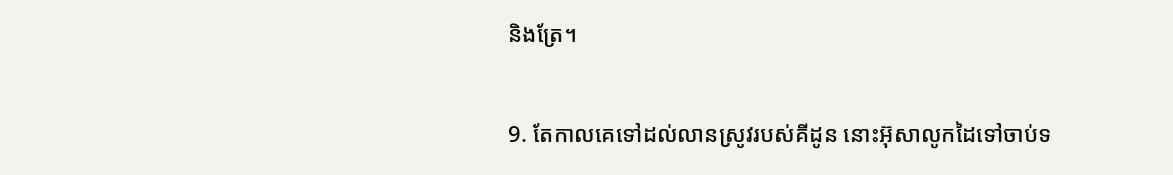និងត្រែ។

9. តែកាលគេទៅដល់លានស្រូវរបស់គីដូន នោះអ៊ុសាលូកដៃទៅចាប់ទ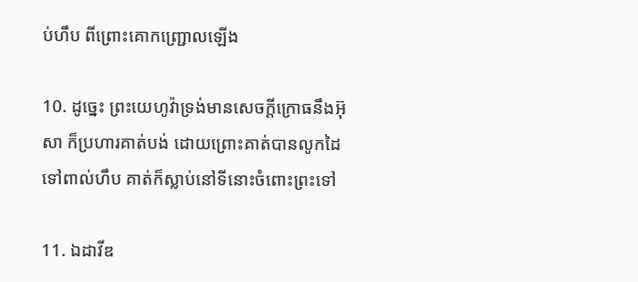ប់ហឹប ពីព្រោះគោកញ្ជ្រោលឡើង

10. ដូច្នេះ ព្រះ‌យេហូវ៉ាទ្រង់មានសេចក្ដីក្រោធនឹងអ៊ុសា ក៏ប្រហារគាត់បង់ ដោយព្រោះគាត់បានលូកដៃទៅពាល់ហឹប គាត់ក៏ស្លាប់នៅទីនោះចំពោះព្រះទៅ

11. ឯដាវីឌ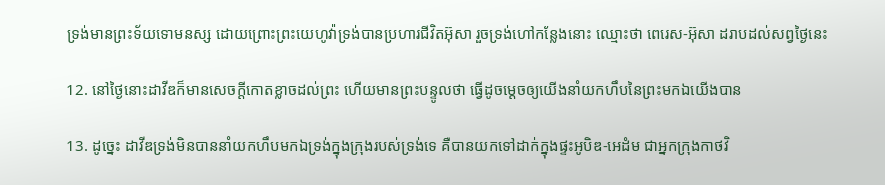ទ្រង់មានព្រះ‌ទ័យទោមនស្ស ដោយព្រោះព្រះ‌យេហូវ៉ាទ្រង់បានប្រហារជីវិតអ៊ុសា រួចទ្រង់ហៅកន្លែងនោះ ឈ្មោះថា ពេរេស-អ៊ុសា ដរាបដល់សព្វថ្ងៃនេះ

12. នៅថ្ងៃនោះដាវីឌក៏មានសេចក្ដីកោត‌ខ្លាចដល់ព្រះ ហើយមានព្រះ‌បន្ទូលថា ធ្វើដូចម្តេចឲ្យយើងនាំយកហឹបនៃព្រះមកឯយើងបាន

13. ដូច្នេះ ដាវីឌទ្រង់មិនបាននាំយកហឹបមកឯទ្រង់ក្នុងក្រុងរបស់ទ្រង់ទេ គឺបានយកទៅដាក់ក្នុងផ្ទះអូបិឌ-អេដំម ជាអ្នកក្រុងកាថវិ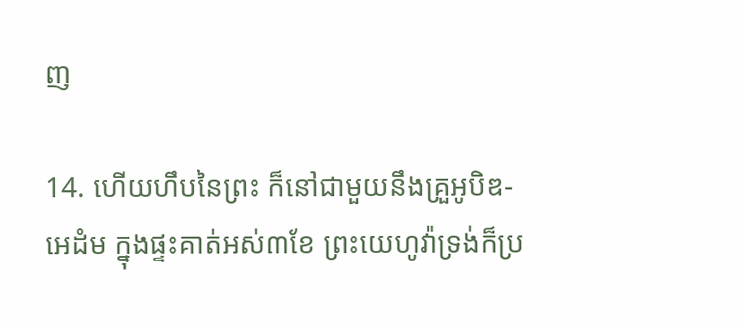ញ

14. ហើយហឹបនៃព្រះ ក៏នៅជាមួយនឹងគ្រួអូបិឌ-អេដំម ក្នុងផ្ទះគាត់អស់៣ខែ ព្រះ‌យេហូវ៉ាទ្រង់ក៏ប្រ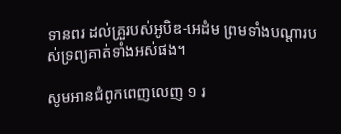ទានពរ ដល់គ្រួរបស់អូបិឌ-អេដំម ព្រមទាំងបណ្តារបស់ទ្រព្យគាត់ទាំងអស់ផង។

សូមអានជំពូកពេញលេញ ១ រ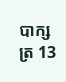បាក្សត្រ 13